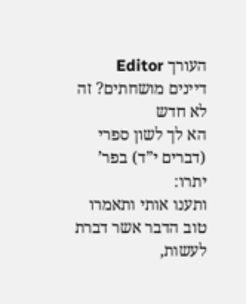העורך Editor
דיינים מושחתים? זה לא חדש
הא לך לשון ספרי (דברים י”ד) בפר’ יתרו:
ותענו אותי ותאמרו טוב הדבר אשר דברת לעשות,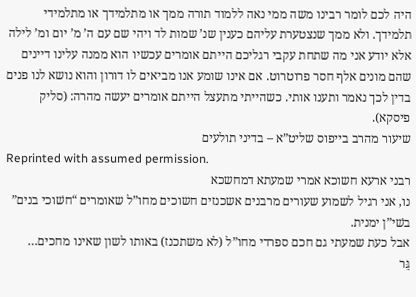היה לכם לומר רבינו משה ממי נאה ללמוד תורה ממך או מתלמידך או מתלמידי תלמידך. ולא ממך שנצטערת עליהם כענין שנ’ שמות לד ויהי שם עם ה’ מ’ יום ומ’ לילה אלא יודע אני מה שתחת עקבי רגליכם הייתם אומרים עכשיו הוא ממנה עלינו דיינים שהם מונים אלף חסר פרוטרוט. אם אינו שומע אנו מביאים לו דורון והוא נושא לנו פנים בדין לכך נאמר ותענו אותי. כשהייתי מתעצל הייתם אומרים יעשה מהרה: (סליק פיסקא).
שיעור מהרב בייפוס שליט”א – בדיני תולעים
Reprinted with assumed permission.
רבני ארעא חשוכא אמרי שמעתא דמחשכא
נו, אני רגיל לשמוע שעורים מרבנים אשכנזים חשוכים מחו”ל שאומרים “חשׁוכי בנים” בשׁי”ן ימנית.
אבל כעת שמעתי גם חכם ספרדי מחו”ל (לא משתכנז) באותו לשון שאינו מחכים…
גֵּר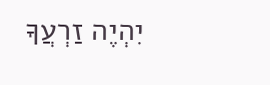יִהְיֶה זַרְעֲךָ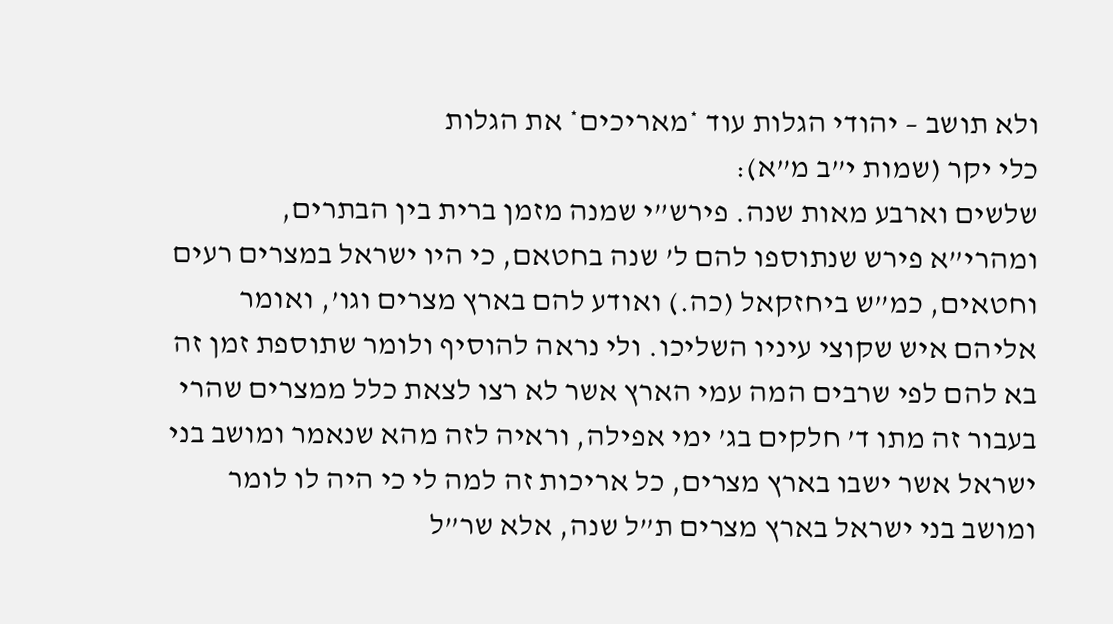ולא תושב – יהודי הגלות עוד *מאריכים* את הגלות
כלי יקר (שמות י”ב מ”א):
שלשים וארבע מאות שנה. פירש”י שמנה מזמן ברית בין הבתרים, ומהרי”א פירש שנתוספו להם ל’ שנה בחטאם, כי היו ישראל במצרים רעים וחטאים, כמ”ש ביחזקאל (כה.) ואודע להם בארץ מצרים וגו’, ואומר אליהם איש שקוצי עיניו השליכו. ולי נראה להוסיף ולומר שתוספת זמן זה בא להם לפי שרבים המה עמי הארץ אשר לא רצו לצאת כלל ממצרים שהרי בעבור זה מתו ד’ חלקים בג’ ימי אפילה, וראיה לזה מהא שנאמר ומושב בני ישראל אשר ישבו בארץ מצרים, כל אריכות זה למה לי כי היה לו לומר ומושב בני ישראל בארץ מצרים ת”ל שנה, אלא שר”ל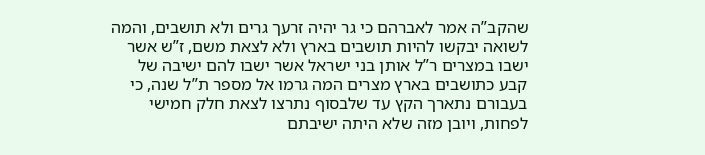שהקב”ה אמר לאברהם כי גר יהיה זרעך גרים ולא תושבים, והמה לשואה יבקשו להיות תושבים בארץ ולא לצאת משם, ז”ש אשר ישבו במצרים ר”ל אותן בני ישראל אשר ישבו להם ישיבה של קבע כתושבים בארץ מצרים המה גרמו אל מספר ת”ל שנה, כי בעבורם נתארך הקץ עד שלבסוף נתרצו לצאת חלק חמישי לפחות, ויובן מזה שלא היתה ישיבתם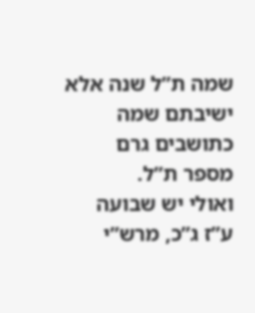שמה ת”ל שנה אלא ישיבתם שמה כתושבים גרם מספר ת”ל.
ואולי יש שבועה ע”ז ג”כ, מרש”י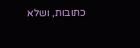כתובות, ושלא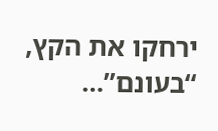ירחקו את הקץ, “בעונם”…